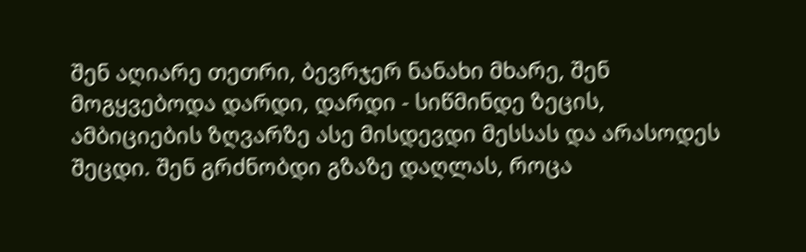შენ აღიარე თეთრი, ბევრჯერ ნანახი მხარე, შენ მოგყვებოდა დარდი, დარდი - სიწმინდე ზეცის, ამბიციების ზღვარზე ასე მისდევდი მესსას და არასოდეს შეცდი. შენ გრძნობდი გზაზე დაღლას, როცა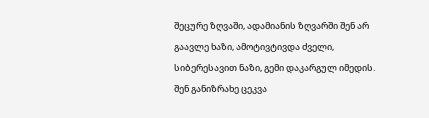შეცურე ზღვაში, ადამიანის ზღვარში შენ არ გაავლე ხაზი, ამოტივტივდა ძველი, სიბერესავით ნაზი, გემი დაკარგულ იმედის. შენ განიზრახე ცეკვა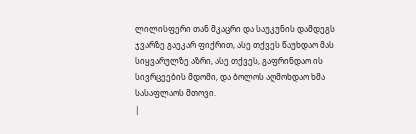ლილისფერი თან მკაცრი და საუკუნის დამდეგს ჯვარზე გაეკარ ფიქრით, ასე თქვეს წაუხდაო მას სიყვარულზე აზრი, ასე თქვეს, გაფრინდაო ის სივრცეების მდომი, და ბოლოს აღმოხდაო ხმა სასაფლაოს მთოვი.
|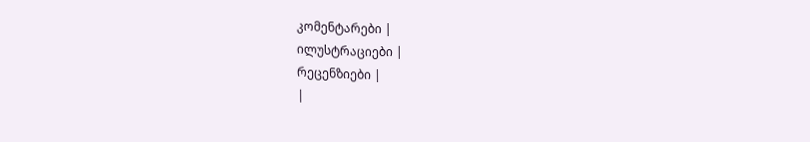კომენტარები |
ილუსტრაციები |
რეცენზიები |
|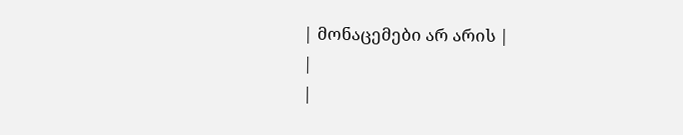| მონაცემები არ არის |
|
|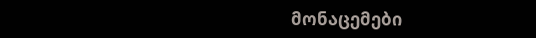მონაცემები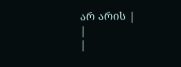არ არის |
|
|